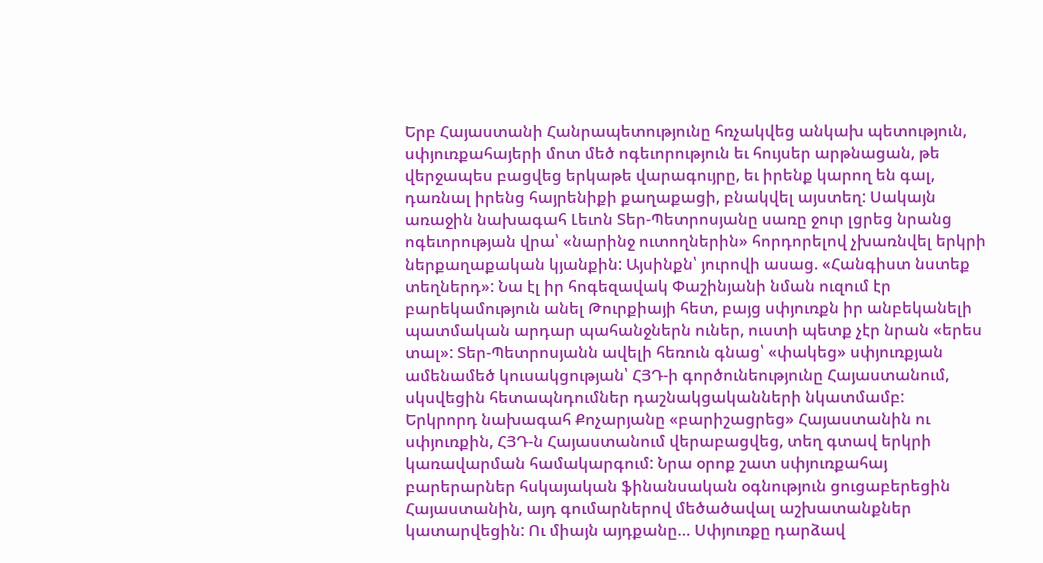Երբ Հայաստանի Հանրապետությունը հռչակվեց անկախ պետություն, սփյուռքահայերի մոտ մեծ ոգեւորություն եւ հույսեր արթնացան, թե վերջապես բացվեց երկաթե վարագույրը, եւ իրենք կարող են գալ, դառնալ իրենց հայրենիքի քաղաքացի, բնակվել այստեղ: Սակայն առաջին նախագահ Լեւոն Տեր-Պետրոսյանը սառը ջուր լցրեց նրանց ոգեւորության վրա՝ «նարինջ ուտողներին» հորդորելով չխառնվել երկրի ներքաղաքական կյանքին: Այսինքն՝ յուրովի ասաց. «Հանգիստ նստեք տեղներդ»: Նա էլ իր հոգեզավակ Փաշինյանի նման ուզում էր բարեկամություն անել Թուրքիայի հետ, բայց սփյուռքն իր անբեկանելի պատմական արդար պահանջներն ուներ, ուստի պետք չէր նրան «երես տալ»: Տեր-Պետրոսյանն ավելի հեռուն գնաց՝ «փակեց» սփյուռքյան ամենամեծ կուսակցության՝ ՀՅԴ-ի գործունեությունը Հայաստանում, սկսվեցին հետապնդումներ դաշնակցականների նկատմամբ:
Երկրորդ նախագահ Քոչարյանը «բարիշացրեց» Հայաստանին ու սփյուռքին, ՀՅԴ-ն Հայաստանում վերաբացվեց, տեղ գտավ երկրի կառավարման համակարգում: Նրա օրոք շատ սփյուռքահայ բարերարներ հսկայական ֆինանսական օգնություն ցուցաբերեցին Հայաստանին, այդ գումարներով մեծածավալ աշխատանքներ կատարվեցին: Ու միայն այդքանը… Սփյուռքը դարձավ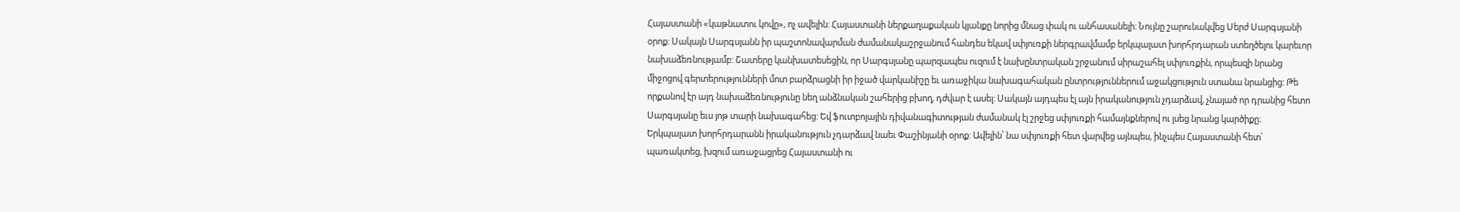Հայաստանի «կաթնատու կովը», ոչ ավելին: Հայաստանի ներքաղաքական կյանքը նորից մնաց փակ ու անհասանելի: Նույնը շարունակվեց Սերժ Սարգսյանի օրոք: Սակայն Սարգսյանն իր պաշտոնավարման ժամանակաշրջանում հանդես եկավ սփյուռքի ներգրավմամբ երկպալատ խորհրդարան ստեղծելու կարեւոր նախաձեռնությամբ: Շատերը կանխատեսեցին, որ Սարգսյանը պարզապես ուզում է նախընտրական շրջանում սիրաշահել սփյուռքին, որպեսզի նրանց միջոցով գերտերությունների մոտ բարձրացնի իր իջած վարկանիշը եւ առաջիկա նախագահական ընտրություններում աջակցություն ստանա նրանցից: Թե որքանով էր այդ նախաձեռնությունը նեղ անձնական շահերից բխող, դժվար է ասել: Սակայն այդպես էլ այն իրականություն չդարձավ, չնայած որ դրանից հետո Սարգսյանը եւս յոթ տարի նախագահեց: Եվ ֆուտբոլային դիվանագիտության ժամանակ էլ շրջեց սփյուռքի համայնքներով ու լսեց նրանց կարծիքը։
Երկպալատ խորհրդարանն իրականություն չդարձավ նաեւ Փաշինյանի օրոք: Ավելին՝ նա սփյուռքի հետ վարվեց այնպես, ինչպես Հայաստանի հետ՝ պառակտեց, խզում առաջացրեց Հայաստանի ու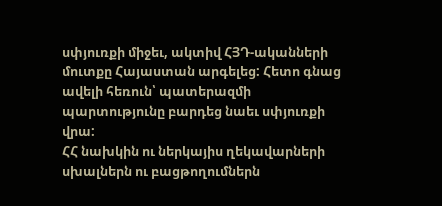սփյուռքի միջեւ, ակտիվ ՀՅԴ-ականների մուտքը Հայաստան արգելեց: Հետո գնաց ավելի հեռուն՝ պատերազմի պարտությունը բարդեց նաեւ սփյուռքի վրա:
ՀՀ նախկին ու ներկայիս ղեկավարների սխալներն ու բացթողումներն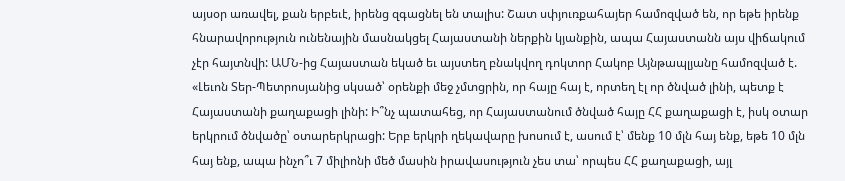այսօր առավել, քան երբեւէ, իրենց զգացնել են տալիս: Շատ սփյուռքահայեր համոզված են, որ եթե իրենք հնարավորություն ունենային մասնակցել Հայաստանի ներքին կյանքին, ապա Հայաստանն այս վիճակում չէր հայտնվի: ԱՄՆ-ից Հայաստան եկած եւ այստեղ բնակվող դոկտոր Հակոբ Այնթապլյանը համոզված է. «Լեւոն Տեր-Պետրոսյանից սկսած՝ օրենքի մեջ չմտցրին, որ հայը հայ է, որտեղ էլ որ ծնված լինի, պետք է Հայաստանի քաղաքացի լինի: Ի՞նչ պատահեց, որ Հայաստանում ծնված հայը ՀՀ քաղաքացի է, իսկ օտար երկրում ծնվածը՝ օտարերկրացի: Երբ երկրի ղեկավարը խոսում է, ասում է՝ մենք 10 մլն հայ ենք, եթե 10 մլն հայ ենք, ապա ինչո՞ւ 7 միլիոնի մեծ մասին իրավասություն չես տա՝ որպես ՀՀ քաղաքացի, այլ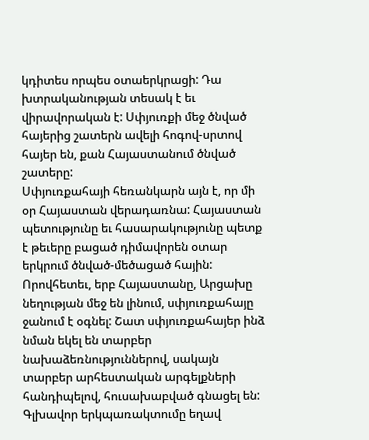կդիտես որպես օտաերկրացի: Դա խտրականության տեսակ է եւ վիրավորական է: Սփյուռքի մեջ ծնված հայերից շատերն ավելի հոգով-սրտով հայեր են, քան Հայաստանում ծնված շատերը:
Սփյուռքահայի հեռանկարն այն է, որ մի օր Հայաստան վերադառնա: Հայաստան պետությունը եւ հասարակությունը պետք է թեւերը բացած դիմավորեն օտար երկրում ծնված-մեծացած հային: Որովհետեւ, երբ Հայաստանը, Արցախը նեղության մեջ են լինում, սփյուռքահայը ջանում է օգնել: Շատ սփյուռքահայեր ինձ նման եկել են տարբեր նախաձեռնություններով, սակայն տարբեր արհեստական արգելքների հանդիպելով, հուսախաբված գնացել են: Գլխավոր երկպառակտումը եղավ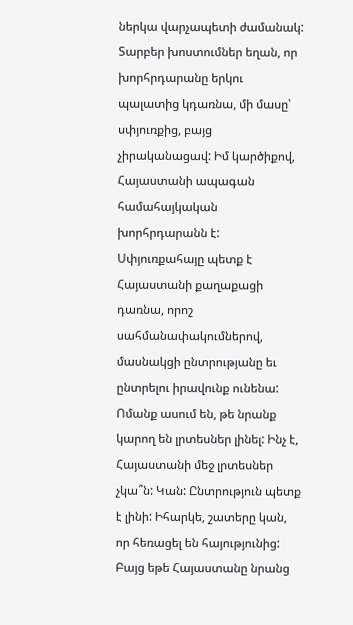ներկա վարչապետի ժամանակ: Տարբեր խոստումներ եղան, որ խորհրդարանը երկու պալատից կդառնա, մի մասը՝ սփյուռքից, բայց չիրականացավ: Իմ կարծիքով, Հայաստանի ապագան համահայկական խորհրդարանն է: Սփյուռքահայը պետք է Հայաստանի քաղաքացի դառնա, որոշ սահմանափակումներով, մասնակցի ընտրությանը եւ ընտրելու իրավունք ունենա: Ոմանք ասում են, թե նրանք կարող են լրտեսներ լինել: Ինչ է, Հայաստանի մեջ լրտեսներ չկա՞ն: Կան: Ընտրություն պետք է լինի: Իհարկե, շատերը կան, որ հեռացել են հայությունից: Բայց եթե Հայաստանը նրանց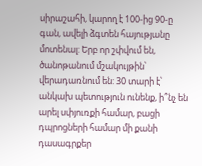սիրաշահի, կարող է 100-ից 90-ը գան, ավելի ձգտեն հայությանը մոտենալ: Երբ որ շփվում են, ծանոթանում մշակույթին՝ վերադառնում են: 30 տարի է՝ անկախ պետություն ունենք, ի՞նչ են արել սփյուռքի համար, բացի դպրոցների համար մի քանի դասագրքեր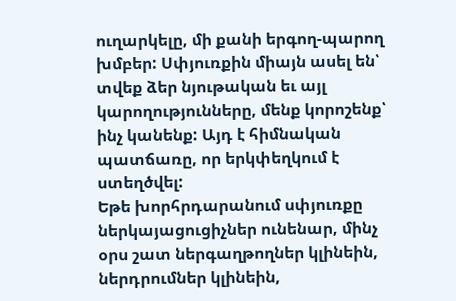ուղարկելը, մի քանի երգող-պարող խմբեր: Սփյուռքին միայն ասել են՝ տվեք ձեր նյութական եւ այլ կարողությունները, մենք կորոշենք՝ ինչ կանենք: Այդ է հիմնական պատճառը, որ երկփեղկում է ստեղծվել:
Եթե խորհրդարանում սփյուռքը ներկայացուցիչներ ունենար, մինչ օրս շատ ներգաղթողներ կլինեին, ներդրումներ կլինեին,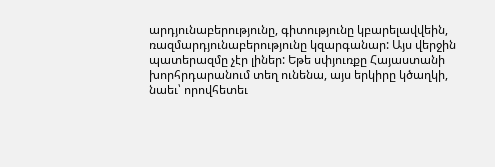արդյունաբերությունը, գիտությունը կբարելավվեին, ռազմարդյունաբերությունը կզարգանար: Այս վերջին պատերազմը չէր լիներ: Եթե սփյուռքը Հայաստանի խորհրդարանում տեղ ունենա, այս երկիրը կծաղկի, նաեւ՝ որովհետեւ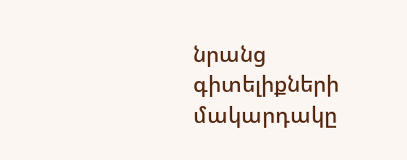նրանց գիտելիքների մակարդակը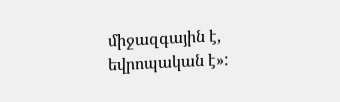միջազգային է, եվրոպական է»: